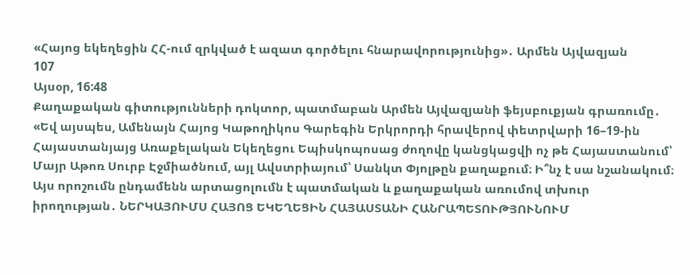«Հայոց եկեղեցին ՀՀ-ում զրկված է ազատ գործելու հնարավորությունից»․ Արմեն Այվազյան
107
Այսօր, 16:48
Քաղաքական գիտությունների դոկտոր, պատմաբան Արմեն Այվազյանի ֆեյսբուքյան գրառումը․ «Եվ այսպես, Ամենայն Հայոց Կաթողիկոս Գարեգին Երկրորդի հրավերով փետրվարի 16–19-ին Հայաստանյայց Առաքելական Եկեղեցու Եպիսկոպոսաց ժողովը կանցկացվի ոչ թե Հայաստանում՝ Մայր Աթոռ Սուրբ Էջմիածնում, այլ Ավստրիայում՝ Սանկտ Փյոլթըն քաղաքում։ Ի՞նչ է սա նշանակում։ Այս որոշումն ընդամենն արտացոլումն է պատմական և քաղաքական առումով տխուր իրողության․ ՆԵՐԿԱՅՈՒՄՍ ՀԱՅՈՑ ԵԿԵՂԵՑԻՆ ՀԱՅԱՍՏԱՆԻ ՀԱՆՐԱՊԵՏՈՒԹՅՈՒՆՈՒՄ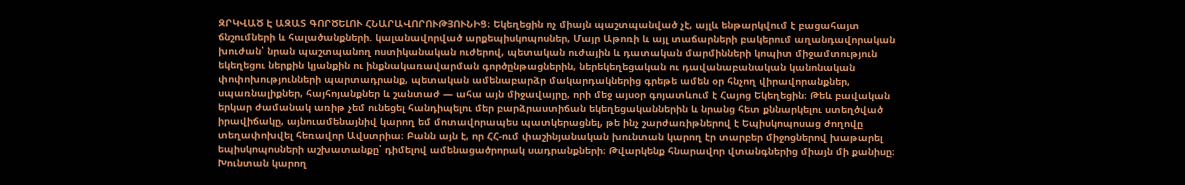ԶՐԿՎԱԾ Է ԱԶԱՏ ԳՈՐԾԵԼՈՒ ՀՆԱՐԱՎՈՐՈՒԹՅՈՒՆԻՑ։ Եկեղեցին ոչ միայն պաշտպանված չէ, այլև ենթարկվում է բացահայտ ճնշումների և հալածանքների. կալանավորված արքեպիսկոպոսներ, Մայր Աթոռի և այլ տաճարների բակերում աղանդավորական խուժան՝ նրան պաշտպանող ոստիկանական ուժերով, պետական ուժային և դատական մարմինների կոպիտ միջամտություն եկեղեցու ներքին կյանքին ու ինքնակառավարման գործընթացներին, ներեկեղեցական ու դավանաբանական կանոնական փոփոխությունների պարտադրանք, պետական ամենաբարձր մակարդակներից գրեթե ամեն օր հնչող վիրավորանքներ, սպառնալիքներ, հայհոյանքներ և շանտաժ — ահա այն միջավայրը, որի մեջ այսօր գոյատևում է Հայոց Եկեղեցին։ Թեև բավական երկար ժամանակ առիթ չեմ ունեցել հանդիպելու մեր բարձրաստիճան եկեղեցականներին և նրանց հետ քննարկելու ստեղծված իրավիճակը, այնուամենայնիվ կարող եմ մոտավորապես պատկերացնել, թե ինչ շարժառիթներով է Եպիսկոպոսաց ժողովը տեղափոխվել հեռավոր Ավստրիա։ Բանն այն է, որ ՀՀ-ում փաշինյանական խունտան կարող էր տարբեր միջոցներով խաթարել եպիսկոպոսների աշխատանքը՝ դիմելով ամենացածրորակ սադրանքների։ Թվարկենք հնարավոր վտանգներից միայն մի քանիսը։ Խունտան կարող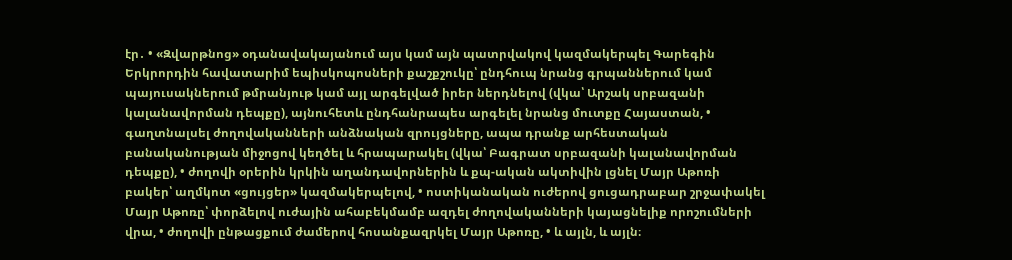էր․ • «Զվարթնոց» օդանավակայանում այս կամ այն պատրվակով կազմակերպել Գարեգին Երկրորդին հավատարիմ եպիսկոպոսների քաշքշուկը՝ ընդհուպ նրանց գրպաններում կամ պայուսակներում թմրանյութ կամ այլ արգելված իրեր ներդնելով (վկա՝ Արշակ սրբազանի կալանավորման դեպքը), այնուհետև ընդհանրապես արգելել նրանց մուտքը Հայաստան, • գաղտնալսել ժողովականների անձնական զրույցները, ապա դրանք արհեստական բանականության միջոցով կեղծել և հրապարակել (վկա՝ Բագրատ սրբազանի կալանավորման դեպքը), • ժողովի օրերին կրկին աղանդավորներին և քպ-ական ակտիվին լցնել Մայր Աթոռի բակեր՝ աղմկոտ «ցույցեր» կազմակերպելով, • ոստիկանական ուժերով ցուցադրաբար շրջափակել Մայր Աթոռը՝ փորձելով ուժային ահաբեկմամբ ազդել ժողովականների կայացնելիք որոշումների վրա, • ժողովի ընթացքում ժամերով հոսանքազրկել Մայր Աթոռը, • և այլն, և այլն։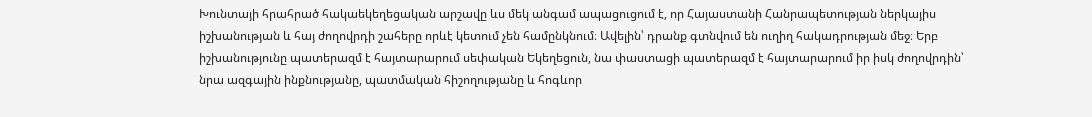Խունտայի հրահրած հակաեկեղեցական արշավը ևս մեկ անգամ ապացուցում է, որ Հայաստանի Հանրապետության ներկայիս իշխանության և հայ ժողովրդի շահերը որևէ կետում չեն համընկնում։ Ավելին՝ դրանք գտնվում են ուղիղ հակադրության մեջ։ Երբ իշխանությունը պատերազմ է հայտարարում սեփական Եկեղեցուն, նա փաստացի պատերազմ է հայտարարում իր իսկ ժողովրդին՝ նրա ազգային ինքնությանը, պատմական հիշողությանը և հոգևոր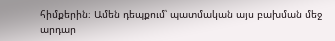հիմքերին։ Ամեն դեպքում՝ պատմական այս բախման մեջ արդար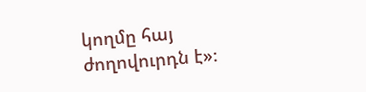կողմը հայ ժողովուրդն է»։